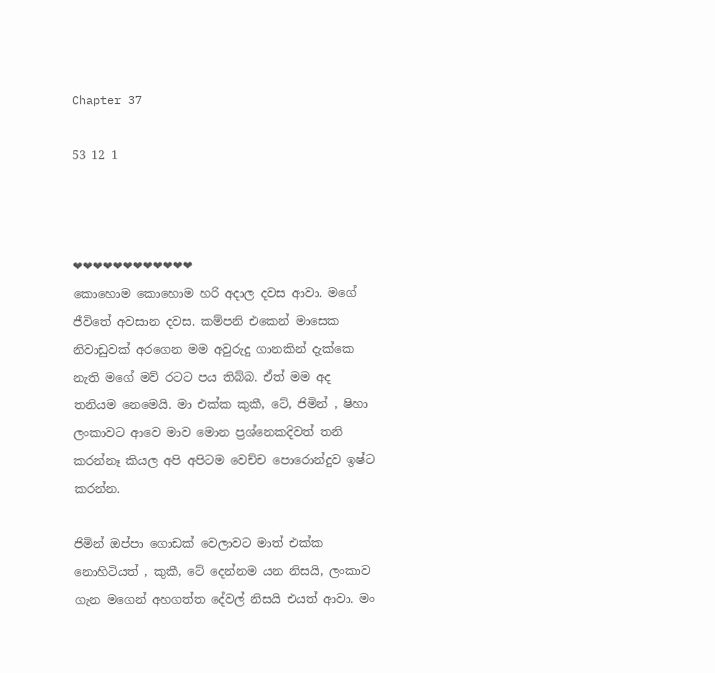Chapter 37

53 12 1



❤❤❤❤❤❤❤❤❤❤❤❤
කොහොම කොහොම හරි අදාල දවස ආවා. මගේ ජීවිතේ අවසාන දවස. කම්පනි එකෙන් මාසෙක නිවාඩුවක් අරගෙන මම අවුරුදු ගානකින් දැක්කෙ නැති මගේ මව් රටට පය තිබ්බ. ඒත් මම අද තනියම නෙමෙයි. මා එක්ක කුකී, ටේ, ජිමින් , ෂිහා ලංකාවට ආවෙ මාව මොන ප්‍රශ්නෙකදිවත් තනි කරන්නෑ කියල අපි අපිටම වෙච්ච පොරොන්දුව ඉෂ්ට කරන්න.

ජිමින් ඔප්පා ගොඩක් වෙලාවට මාත් එක්ක නොහිටියත් , කුකී, ටේ දෙන්නම යන නිසයි, ලංකාව ගැන මගෙන් අහගත්ත දේවල් නිසයි එයත් ආවා. මං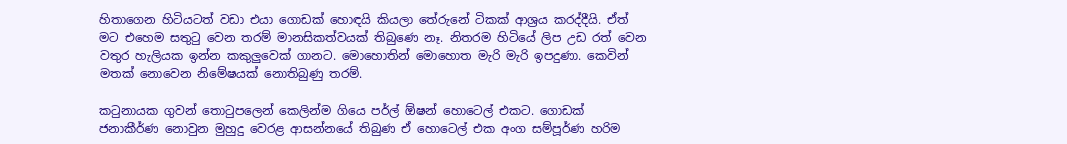හිතාගෙන හිටියටත් වඩා එයා ගොඩක් හොඳයි කියලා තේරුනේ ටිකක් ආශ්‍රය කරද්දීයි. ඒත් මට එහෙම සතුටු වෙන තරම් මානසිකත්වයක් තිබුණෙ නෑ. නිතරම හිටියේ ලිප උඩ රත් වෙන වතුර හැලියක ඉන්න කකුලුවෙක් ගානට. මොහොතින් මොහොත මැරි මැරි ඉපදුණා. කෙවින් මතක් නොවෙන නිමේෂයක් නොතිබුණු තරම්.

කටුනායක ගුවන් තොටුපලෙන් කෙලින්ම ගියෙ පර්ල් ඕෂන් හොටෙල් එකට. ගොඩක් ජනාකීර්ණ නොවුන මුහුදු වෙරළ ආසන්නයේ තිබුණ ඒ හොටෙල් එක අංග සම්පූර්ණ හරිම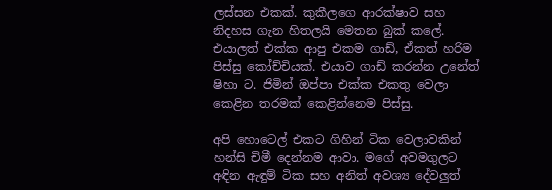ලස්සන එකක්. කුකීලගෙ ආරක්ෂාව සහ නිදහස ගැන හිතලයි මෙතන බුක් කලේ. එයාලත් එක්ක ආපු එකම ගාඩ්, ඒකත් හරිම පිස්සු කෝච්චියක්. එයාව ගාඩ් කරන්න උනේත් ෂිහා ට. ජිමින් ඔප්පා එක්ක එකතු වෙලා කෙළින තරමක් කෙළින්නෙම පිස්සු.

අපි හොටෙල් එකට ගිහින් ටික වෙලාවකින් හන්සි චිමී දෙන්නම ආවා. මගේ අවමගුලට අඳින ඇඳුම් ටික සහ අනිත් අවශ්‍ය දේවලුත්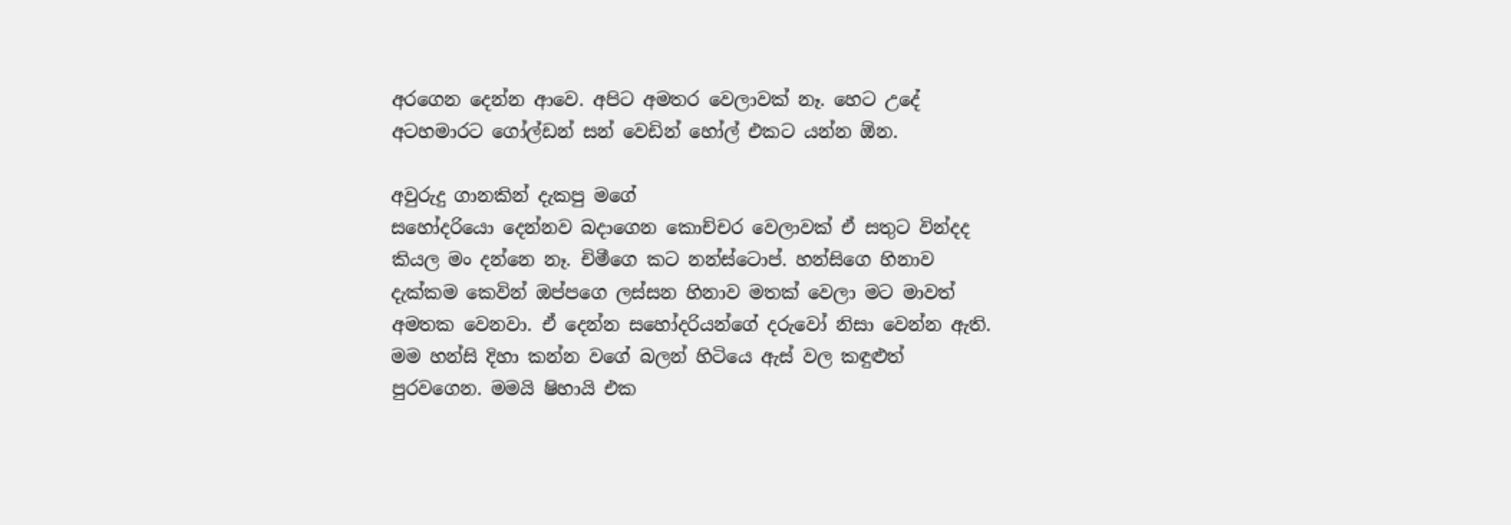අරගෙන දෙන්න ආවෙ. අපිට අමතර වෙලාවක් නෑ. හෙට උදේ අටහමාරට ගෝල්ඩන් සන් වෙඩින් හෝල් එකට යන්න ඕන.

අවුරුදු ගානකින් දැකපු මගේ
සහෝදරියො දෙන්නව බදාගෙන කොච්චර වෙලාවක් ඒ සතුට වින්දද කියල මං දන්නෙ නෑ. චිමීගෙ කට නන්ස්ටොප්. හන්සිගෙ හිනාව දැක්කම කෙවින් ඔප්පගෙ ලස්සන හිනාව මතක් වෙලා මට මාවත් අමතක වෙනවා. ඒ දෙන්න සහෝදරියන්ගේ දරුවෝ නිසා වෙන්න ඇති. මම හන්සි දිහා කන්න වගේ බලන් හිටියෙ ඇස් වල කඳුළුත් පුරවගෙන. මමයි ෂිහායි එක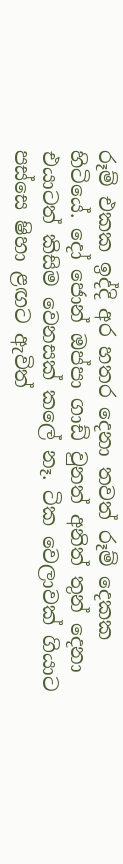රූම් එකක ඉද්දි අර හතර දෙනා තවත් රූම් දෙකක හිටියේ. දෝ ජොන් ඔප්පා ගාඩ් වුනත් අනිත් තුන් දෙනා එයාටත් කිසිම වෙනසක් කලේ නෑ. ටික වෙලාවක් ගියාට පස්සෙ ෂිහා ළඟට ඇවිත්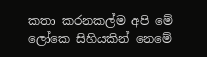කතා කරනකල්ම අපි මේ ලෝකෙ සිහියකින් නෙමේ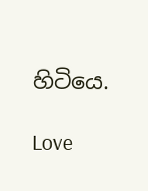හිටියෙ.

Love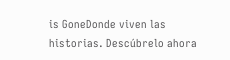is GoneDonde viven las historias. Descúbrelo ahora